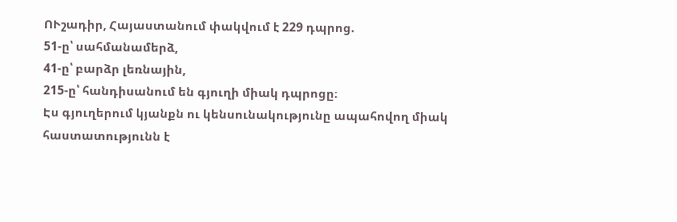ՈՒշադիր, Հայաստանում փակվում է 229 դպրոց.
51-ը՝ սահմանամերձ,
41-ը՝ բարձր լեռնային,
215-ը՝ հանդիսանում են գյուղի միակ դպրոցը։
Էս գյուղերում կյանքն ու կենսունակությունը ապահովող միակ հաստատությունն է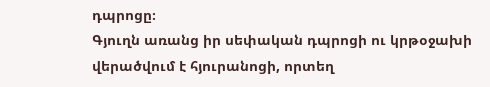դպրոցը։
Գյուղն առանց իր սեփական դպրոցի ու կրթօջախի վերածվում է հյուրանոցի, որտեղ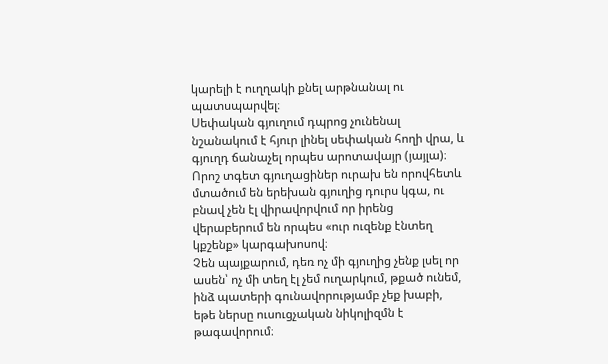կարելի է ուղղակի քնել արթնանալ ու պատսպարվել։
Սեփական գյուղում դպրոց չունենալ նշանակում է հյուր լինել սեփական հողի վրա, և գյուղդ ճանաչել որպես արոտավայր (յայլա)։
Որոշ տգետ գյուղացիներ ուրախ են որովհետև մտածում են երեխան գյուղից դուրս կգա, ու բնավ չեն էլ վիրավորվում որ իրենց վերաբերում են որպես «ուր ուզենք էնտեղ կքշենք» կարգախոսով։
Չեն պայքարում, դեռ ոչ մի գյուղից չենք լսել որ ասեն՝ ոչ մի տեղ էլ չեմ ուղարկում, թքած ունեմ, ինձ պատերի գունավորությամբ չեք խաբի, եթե ներսը ուսուցչական նիկոլիզմն է թագավորում։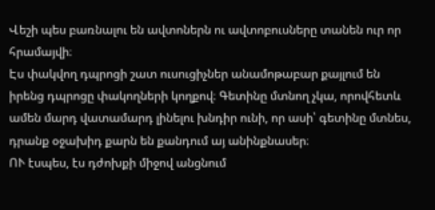Վեշի պես բառնալու են ավտոներն ու ավտոբուսները տանեն ուր որ հրամայվի։
Էս փակվող դպրոցի շատ ուսուցիչներ անամոթաբար քայլում են իրենց դպրոցը փակողների կողքով։ Գետինը մտնող չկա, որովհետև ամեն մարդ վատամարդ լինելու խնդիր ունի, որ ասի՝ գետինը մտնես, դրանք օջախիդ քարն են քանդում այ անինքնասեր։
ՈՒ էսպես, էս դժոխքի միջով անցնում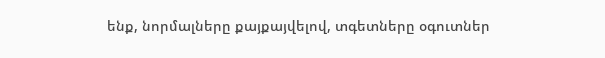ենք, նորմալները քայքայվելով, տգետները օգուտներ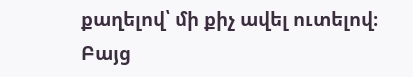քաղելով՝ մի քիչ ավել ուտելով։
Բայց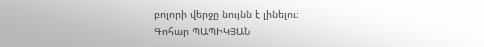բոլորի վերջը նույնն է լինելու։
Գոհար ՊԱՊԻԿՅԱՆ